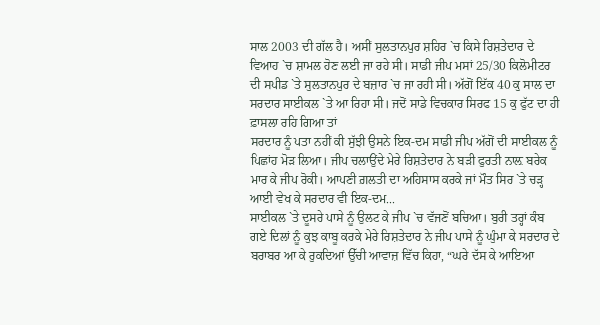ਸਾਲ 2003 ਦੀ ਗੱਲ ਹੈ। ਅਸੀਂ ਸੁਲਤਾਨਪੁਰ ਸ਼ਹਿਰ `ਚ ਕਿਸੇ ਰਿਸ਼ਤੇਦਾਰ ਦੇ ਵਿਆਹ `ਚ ਸ਼ਾਮਲ ਹੋਣ ਲਈ ਜਾ ਰਹੇ ਸੀ। ਸਾਡੀ ਜੀਪ ਮਸਾਂ 25/30 ਕਿਲੋਮੀਟਰ ਦੀ ਸਪੀਡ `ਤੇ ਸੁਲਤਾਨਪੁਰ ਦੇ ਬਜ਼ਾਰ `ਚ ਜਾ ਰਹੀ ਸੀ। ਅੱਗੋਂ ਇੱਕ 40 ਕੁ ਸਾਲ ਦਾ ਸਰਦਾਰ ਸਾਈਕਲ `ਤੇ ਆ ਰਿਹਾ ਸੀ। ਜਦੋਂ ਸਾਡੇ ਵਿਚਕਾਰ ਸਿਰਫ 15 ਕੁ ਫੁੱਟ ਦਾ ਹੀ ਫ਼ਾਸਲਾ ਰਹਿ ਗਿਆ ਤਾਂ
ਸਰਦਾਰ ਨੂੰ ਪਤਾ ਨਹੀਂ ਕੀ ਸੁੱਝੀ ਉਸਨੇ ਇਕ-ਦਮ ਸਾਡੀ ਜੀਪ ਅੱਗੋਂ ਦੀ ਸਾਈਕਲ ਨੂੰ ਪਿਛਾਂਹ ਮੋੜ ਲਿਆ। ਜੀਪ ਚਲਾਉਂਦੇ ਮੇਰੇ ਰਿਸ਼ਤੇਦਾਰ ਨੇ ਬੜੀ ਫੁਰਤੀ ਨਾਲ਼ ਬਰੇਕ ਮਾਰ ਕੇ ਜੀਪ ਰੋਕੀ। ਆਪਣੀ ਗ਼ਲਤੀ ਦਾ ਅਹਿਸਾਸ ਕਰਕੇ ਜਾਂ ਮੌਤ ਸਿਰ `ਤੇ ਚੜ੍ਹ ਆਈ ਵੇਖ ਕੇ ਸਰਦਾਰ ਵੀ ਇਕ-ਦਮ...
ਸਾਈਕਲ `ਤੇ ਦੂਸਰੇ ਪਾਸੇ ਨੂੰ ਉਲਟ ਕੇ ਜੀਪ `ਚ ਵੱਜਣੋਂ ਬਚਿਆ। ਬੁਰੀ ਤਰ੍ਹਾਂ ਕੰਬ ਗਏ ਦਿਲਾਂ ਨੂੰ ਕੁਝ ਕਾਬੂ ਕਰਕੇ ਮੇਰੇ ਰਿਸ਼ਤੇਦਾਰ ਨੇ ਜੀਪ ਪਾਸੇ ਨੂੰ ਘੁੰਮਾ ਕੇ ਸਰਦਾਰ ਦੇ ਬਰਾਬਰ ਆ ਕੇ ਰੁਕਦਿਆਂ ਉੱਚੀ ਆਵਾਜ਼ ਵਿੱਚ ਕਿਹਾ, “ਘਰੇ ਦੱਸ ਕੇ ਆਇਆ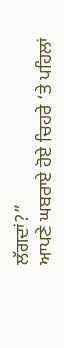ਲੱਗਦਾਂ?”
ਆਪਣੇ ਘਬਰਾਏ ਹੋਏ ਚਿਹਰੇ ‘ਤੇ ਪਹਿਲਾਂ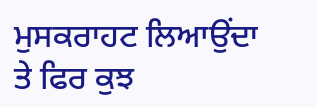ਮੁਸਕਰਾਹਟ ਲਿਆਉਂਦਾ ਤੇ ਫਿਰ ਕੁਝ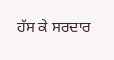ਹੱਸ ਕੇ ਸਰਦਾਰ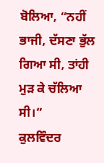ਬੋਲਿਆ, “ਨਹੀਂ ਭਾਜੀ, ਦੱਸਣਾ ਭੁੱਲ ਗਿਆ ਸੀ, ਤਾਂਹੀ ਮੁੜ ਕੇ ਚੱਲਿਆ ਸੀ।”
ਕੁਲਵਿੰਦਰ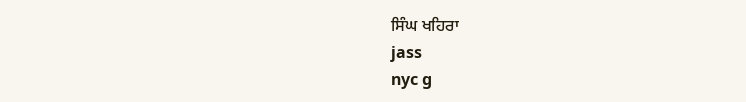ਸਿੰਘ ਖਹਿਰਾ
jass
nyc g